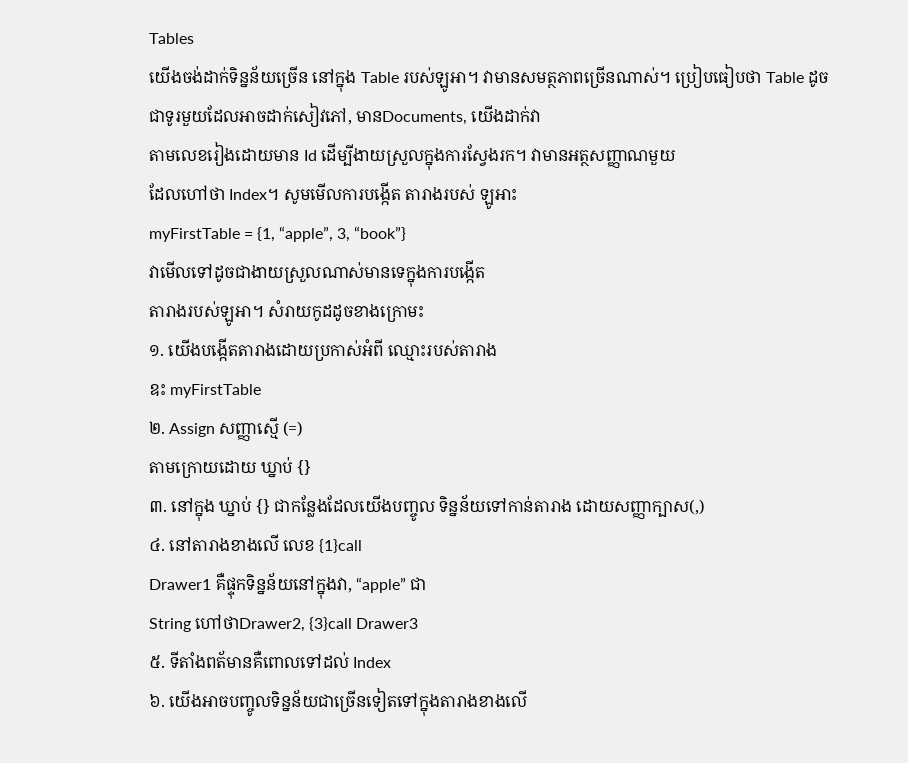Tables
យើងចង់ដាក់ទិន្នន័យច្រើន នៅក្នុង Table របស់ឡូអា។ វាមានសមត្ថភាពច្រើនណាស់។ ប្រៀបធៀបថា Table ដូចជាទូរមួយដែលអាចដាក់សៀវភៅ, មានDocuments, យើងដាក់វា
តាមលេខរៀងដោយមាន Id ដើម្បីងាយស្រួលក្នុងការស្វែងរក។ វាមានអត្ថសញ្ញាណមួយ
ដែលហៅថា Index។ សូមមើលការបង្កើត តារាងរបស់ ឡូអាះ
myFirstTable = {1, “apple”, 3, “book”}
វាមើលទៅដូចជាងាយស្រួលណាស់មានទេក្នុងការបង្កើត
តារាងរបស់ឡូអា។ សំរាយកូដដូចខាងក្រោមះ
១. យើងបង្កើតតារាងដោយប្រកាស់អំពី ឈ្មោះរបស់តារាង
ឧះ myFirstTable
២. Assign សញ្ញាស្មើ (=)
តាមក្រោយដោយ ឃ្នាប់ {}
៣. នៅក្នុង ឃ្នាប់ {} ជាកន្លែងដែលយើងបញ្ចូល ទិន្នន័យទៅកាន់តារាង ដោយសញ្ញាក្បាស(,)
៤. នៅតារាងខាងលើ លេខ {1}call
Drawer1 គឺផ្ទុកទិន្នន័យនៅក្នុងវា, “apple” ជា
String ហៅថាDrawer2, {3}call Drawer3
៥. ទីតាំងពត័មានគឺពោលទៅដល់ Index
៦. យើងអាចបញ្ចូលទិន្នន័យជាច្រើនទៀតទៅក្នុងតារាងខាងលើ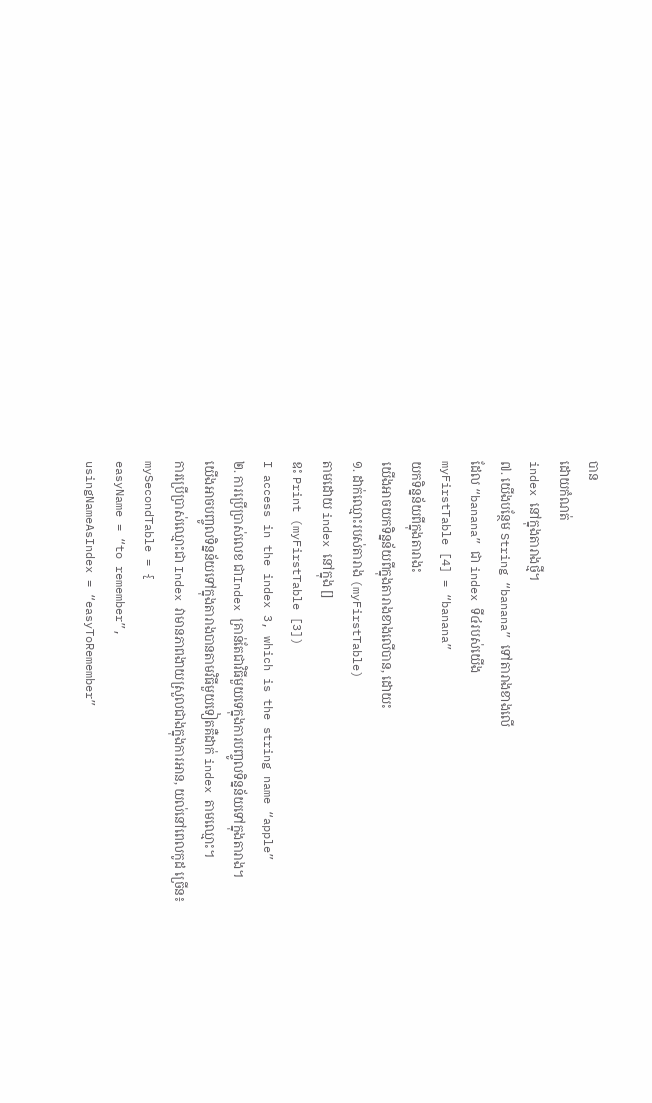បាន
ដោយកំណត់
index នៅក្នុងតារាងថ្មី។
៧. យើងបន្ថែម String “banana” ទៅតារាងខាងលើ
ដែល “banana” ជា index ទី៤របស់យើង
myFirstTable [4] = “banana”
យកទិន្នន័យពីក្នុងតារាងះ
យើងអាចយកទិន្នន័យពីក្នុងតារាងខាងលើបាន, ដោយះ
១. ដាក់ឈ្មោះរបស់តារាង (myFirstTable)
តាមដោយ index នៅក្នុង []
ឧះ Print (myFirstTable [3])
I access in the index 3, which is the string name “apple”
២. ការប្រើប្រាស់លេខ ជាIndex គ្រាន់តែជាវិធីមួយទេក្នុងការបញ្ចូលទិន្នន័យទៅក្នុងតារាង។
យើងអាចបញ្ចូលទិន្នន័យទៅក្នុងតារាងបានតាមវិធីមួយទៀតគឺដាក់ index តាមឈ្មោះ។
ការប្រើប្រាស់ឈ្មោះជា Index វាមានភាពងាយស្រួលជាងក្នុងការអាន, យល់នៅពេលកូដ ច្រើន៖
mySecondTable = {
easyName = “to remember”,
usingNameAsIndex = “easyToRemember”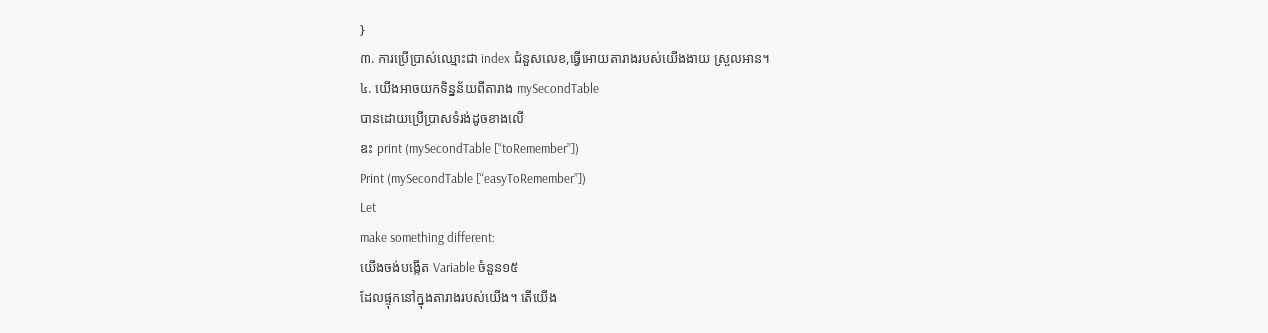}
៣. ការប្រើប្រាស់ឈ្មោះជា index ជំនួសលេខ,ធ្វើអោយតារាងរបស់យើងងាយ ស្រួលអាន។
៤. យើងអាចយកទិន្នន័យពីតារាង mySecondTable
បានដោយប្រើប្រាសទំរង់ដូចខាងលើ
ឧះ print (mySecondTable [“toRemember”])
Print (mySecondTable [“easyToRemember”])
Let
make something different:
យើងចង់បង្កើត Variable ចំនួន១៥
ដែលផ្ទុកនៅក្នុងតារាងរបស់យើង។ តើយើង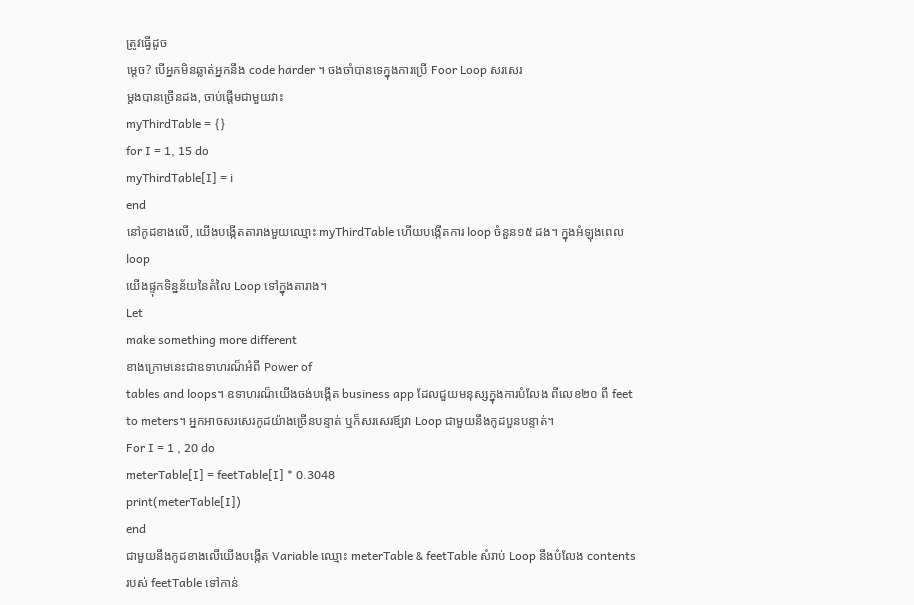ត្រូវធ្វើដូច
ម្តេច? បើអ្នកមិនឆ្លាត់អ្នកនឹង code harder ។ ចងចាំបានទេក្នុងការប្រើ Foor Loop សរសេរ
ម្តងបានច្រើនដង, ចាប់ផ្តើមជាមួយវាះ
myThirdTable = {}
for I = 1, 15 do
myThirdTable[I] = i
end
នៅកូដខាងលើ, យើងបង្កើតតារាងមួយឈ្មោះ myThirdTable ហើយបង្កើតការ loop ចំនួន១៥ ដង។ ក្នុងអំឡុងពេល loop
យើងផ្ទុកទិន្នន័យនៃតំលៃ Loop ទៅក្នុងតារាង។
Let
make something more different
ខាងក្រោមនេះជាឧទាហរណ៏អំពី Power of
tables and loops។ ឧទាហរណ៏យើងចង់បង្កើត business app ដែលជួយមនុស្សក្នុងការបំលែង ពីលេខ២០ ពី feet to meters។ អ្នកអាចសរសេរកូដយ៉ាងច្រើនបន្ទាត់ ឬក៏សរសេរឪ្យវា Loop ជាមួយនឹងកូដបួនបន្ទាត់។
For I = 1 , 20 do
meterTable[I] = feetTable[I] * 0.3048
print(meterTable[I])
end
ជាមួយនឹងកូដខាងលើយើងបង្កើត Variable ឈ្មោះ meterTable & feetTable សំរាប់ Loop នឹងបំលែង contents របស់ feetTable ទៅកាន់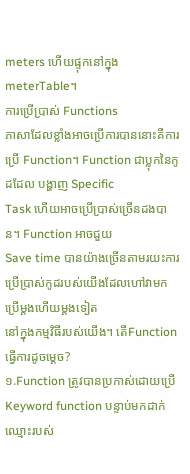meters ហើយផ្ទុកនៅក្នុង meterTable។
ការប្រើប្រាស់ Functions
ភាសាដែលខ្លាំងអាចប្រើការបាននោះគឺការប្រើ Function។ Function ជាប្លុកនៃកូដដែល បង្ហាញ Specific
Task ហើយអាចប្រើប្រាស់ច្រើនដងបាន។ Function អាចជួយ
Save time បានយ៉ាងច្រើនតាមរយះការប្រើប្រាស់កូដរបស់យើងដែលហៅវាមកប្រើម្តងហើយម្តងទៀត
នៅក្នុងកម្មវិធីរបស់យើង។ តើFunction ធ្វើការដូចម្តេច?
១.Function ត្រូវបានប្រកាស់ដោយប្រើ Keyword function បន្ទាប់មកដាក់ឈ្មោះរបស់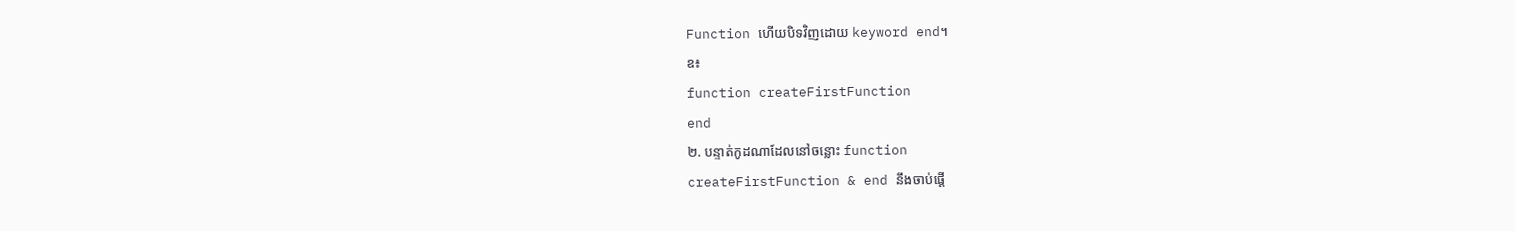Function ហើយបិទវិញដោយ keyword end។
ឧ៖
function createFirstFunction
end
២. បន្ទាត់កូដណាដែលនៅចន្លោះ function
createFirstFunction & end នឹងចាប់ផ្តើ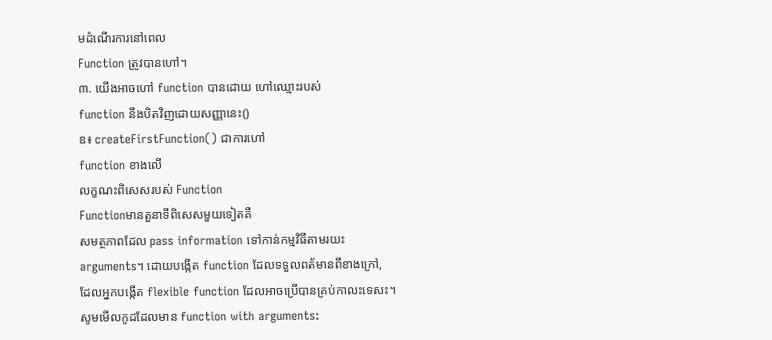មដំណើរការនៅពេល
Function ត្រូវបានហៅ។
៣. យើងអាចហៅ function បានដោយ ហៅឈ្មោះរបស់
function នឹងបិតវិញដោយសញ្ញានេះ()
ឧ៖ createFirstFunction() ជាការហៅ
function ខាងលើ
លក្ខណះពិសេសរបស់ Function
Functionមានតួនាទីពិសេសមួយទៀតគឺ
សមត្ថភាពដែល pass information ទៅកាន់កម្មវិធីតាមរយះ
arguments។ ដោយបង្កើត function ដែលទទួលពត័មានពីខាងក្រៅ,
ដែលអ្នកបង្កើត flexible function ដែលអាចប្រើបានគ្រប់កាលះទេសះ។
សូមមើលកូដដែលមាន function with arguments: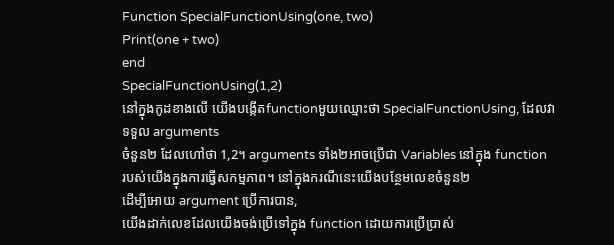Function SpecialFunctionUsing(one, two)
Print(one + two)
end
SpecialFunctionUsing(1,2)
នៅក្នុងកូដខាងលើ យើងបង្កើតfunctionមួយឈ្មោះថា SpecialFunctionUsing, ដែលវាទទួល arguments
ចំនួន២ ដែលហៅថា 1,2។ arguments ទាំង២អាចប្រើជា Variables នៅក្នុង function
របស់យើងក្នុងការធ្វើសកម្មភាព។ នៅក្នុងករណីនេះយើងបន្ថែមលេខចំនួន២
ដើម្បីអោយ argument ប្រើការបាន,
យើងដាក់លេខដែលយើងចង់ប្រើទៅក្នុង function ដោយការប្រើប្រាស់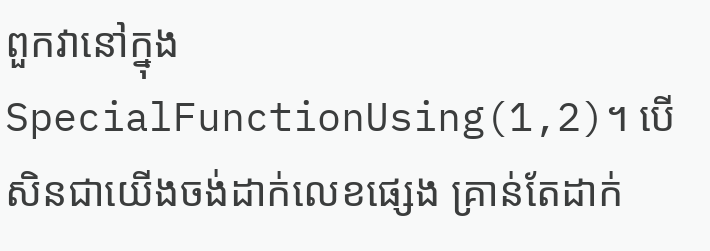ពួកវានៅក្នុង
SpecialFunctionUsing(1,2)។ បើសិនជាយើងចង់ដាក់លេខផ្សេង គ្រាន់តែដាក់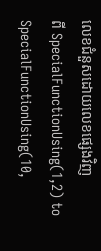លេខជំនួសដោយលេខផ្សេងវិញ
ពី SpecialFunctionUsing(1,2) to SpecialFunctionUsing(10,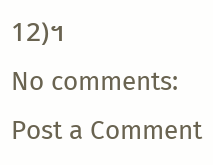12)។
No comments:
Post a Comment